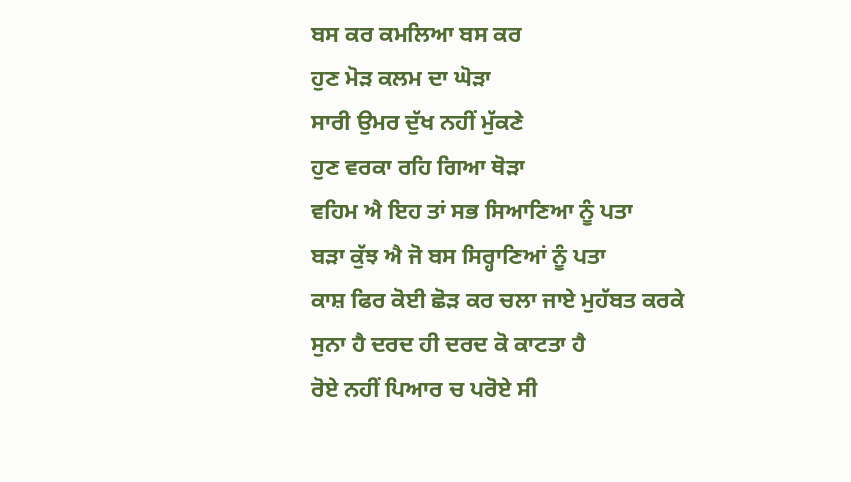ਬਸ ਕਰ ਕਮਲਿਆ ਬਸ ਕਰ
ਹੁਣ ਮੋੜ ਕਲਮ ਦਾ ਘੋੜਾ
ਸਾਰੀ ਉਮਰ ਦੁੱਖ ਨਹੀਂ ਮੁੱਕਣੇ
ਹੁਣ ਵਰਕਾ ਰਹਿ ਗਿਆ ਥੋੜਾ
ਵਹਿਮ ਐ ਇਹ ਤਾਂ ਸਭ ਸਿਆਣਿਆ ਨੂੰ ਪਤਾ
ਬੜਾ ਕੁੱਝ ਐ ਜੋ ਬਸ ਸਿਰ੍ਹਾਣਿਆਂ ਨੂੰ ਪਤਾ
ਕਾਸ਼ ਫਿਰ ਕੋਈ ਛੋੜ ਕਰ ਚਲਾ ਜਾਏ ਮੁਹੱਬਤ ਕਰਕੇ
ਸੁਨਾ ਹੈ ਦਰਦ ਹੀ ਦਰਦ ਕੋ ਕਾਟਤਾ ਹੈ
ਰੋਏ ਨਹੀਂ ਪਿਆਰ ਚ ਪਰੋਏ ਸੀ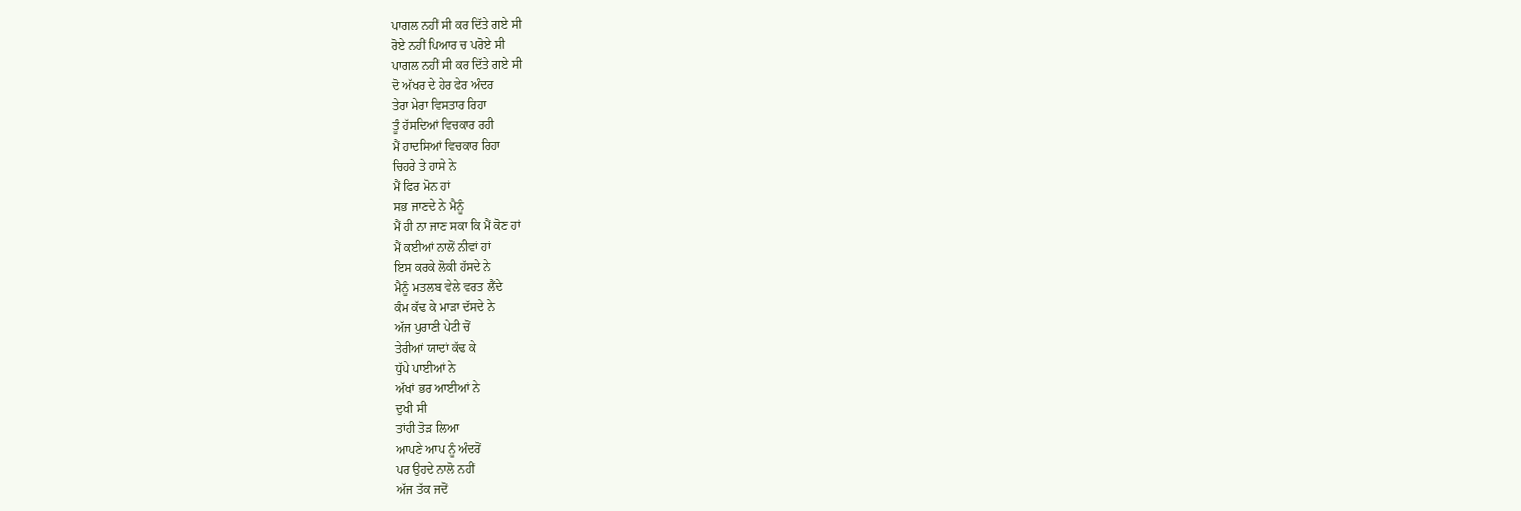ਪਾਗਲ ਨਹੀਂ ਸੀ ਕਰ ਦਿੱਤੇ ਗਏ ਸੀ
ਰੋਏ ਨਹੀਂ ਪਿਆਰ ਚ ਪਰੋਏ ਸੀ
ਪਾਗਲ ਨਹੀਂ ਸੀ ਕਰ ਦਿੱਤੇ ਗਏ ਸੀ
ਦੋ ਅੱਖਰ ਦੇ ਹੇਰ ਫੇਰ ਅੰਦਰ
ਤੇਰਾ ਮੇਰਾ ਵਿਸਤਾਰ ਰਿਹਾ
ਤੂੰ ਹੱਸਦਿਆਂ ਵਿਚਕਾਰ ਰਹੀ
ਮੈਂ ਹਾਦਸਿਆਂ ਵਿਚਕਾਰ ਰਿਹਾ
ਚਿਹਰੇ ਤੇ ਹਾਸੇ ਨੇ
ਮੈਂ ਫਿਰ ਮੋਨ ਹਾਂ
ਸਭ ਜਾਣਦੇ ਨੇ ਮੈਨੂੰ
ਮੈਂ ਹੀ ਨਾ ਜਾਣ ਸਕਾ ਕਿ ਮੈਂ ਕੋਣ ਹਾਂ
ਮੈਂ ਕਈਆਂ ਨਾਲੋਂ ਨੀਵਾਂ ਹਾਂ
ਇਸ ਕਰਕੇ ਲੋਕੀ ਹੱਸਦੇ ਨੇ
ਮੈਨੂੰ ਮਤਲਬ ਵੇਲੇ ਵਰਤ ਲੈਂਦੇ
ਕੰਮ ਕੱਢ ਕੇ ਮਾੜਾ ਦੱਸਦੇ ਨੇ
ਅੱਜ ਪੁਰਾਣੀ ਪੇਟੀ ਚੋਂ
ਤੇਰੀਆਂ ਯਾਦਾਂ ਕੱਢ ਕੇ
ਧੁੱਪੇ ਪਾਈਆਂ ਨੇ
ਅੱਖਾਂ ਭਰ ਆਈਆਂ ਨੇ
ਦੁਖੀ ਸੀ
ਤਾਂਹੀ ਤੋੜ ਲਿਆ
ਆਪਣੇ ਆਪ ਨੂੰ ਅੰਦਰੋਂ
ਪਰ ਉਹਦੇ ਨਾਲੋ ਨਹੀਂ
ਅੱਜ ਤੱਕ ਜਦੋਂ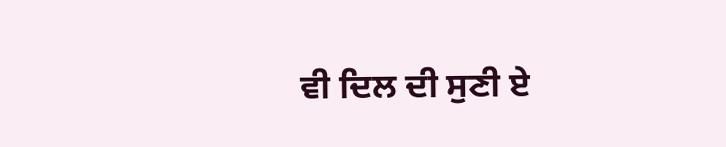ਵੀ ਦਿਲ ਦੀ ਸੁਣੀ ਏ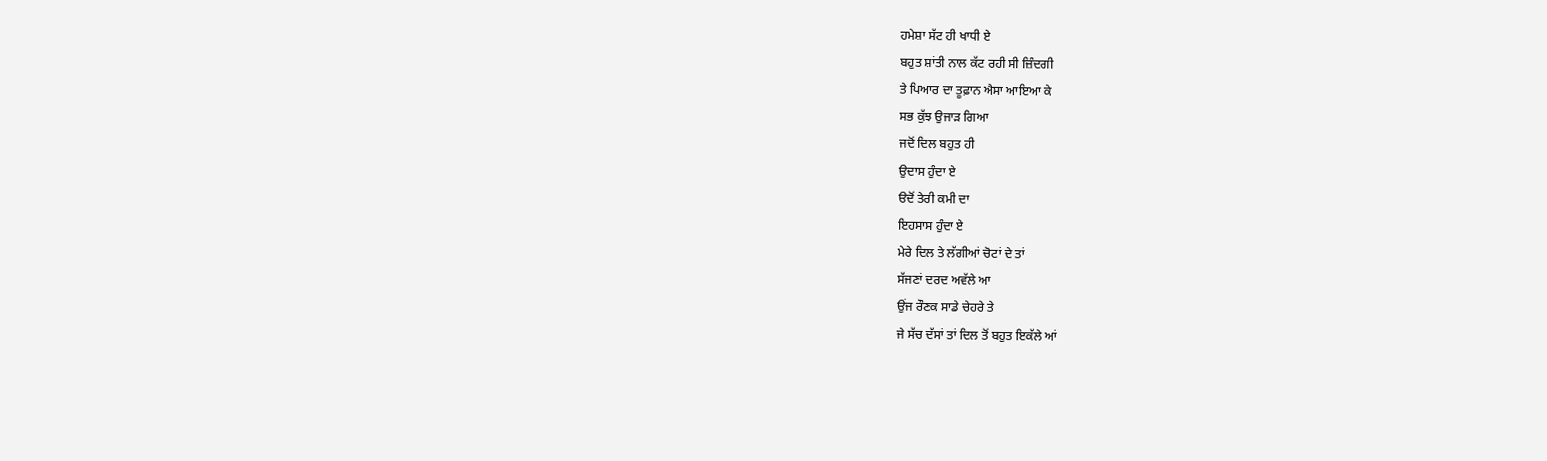ਹਮੇਸ਼ਾ ਸੱਟ ਹੀ ਖਾਧੀ ਏ
ਬਹੁਤ ਸ਼ਾਂਤੀ ਨਾਲ ਕੱਟ ਰਹੀ ਸੀ ਜ਼ਿੰਦਗੀ
ਤੇ ਪਿਆਰ ਦਾ ਤੂਫ਼ਾਨ ਐਸਾ ਆਇਆ ਕੇ
ਸਭ ਕੁੱਝ ਉਜਾੜ ਗਿਆ
ਜਦੋਂ ਦਿਲ ਬਹੁਤ ਹੀ
ਉਦਾਸ ਹੁੰਦਾ ਏ
ੳਦੋਂ ਤੇਰੀ ਕਮੀ ਦਾ
ਇਹਸਾਸ ਹੁੰਦਾ ਏ
ਮੇਰੇ ਦਿਲ ਤੇ ਲੱਗੀਆਂ ਚੋਟਾਂ ਦੇ ਤਾਂ
ਸੱਜਣਾਂ ਦਰਦ ਅਵੱਲੇ ਆ
ਉਂਜ ਰੌਣਕ ਸਾਡੇ ਚੇਹਰੇ ਤੇ
ਜੇ ਸੱਚ ਦੱਸਾਂ ਤਾਂ ਦਿਲ ਤੋਂ ਬਹੁਤ ਇਕੱਲੇ ਆਂ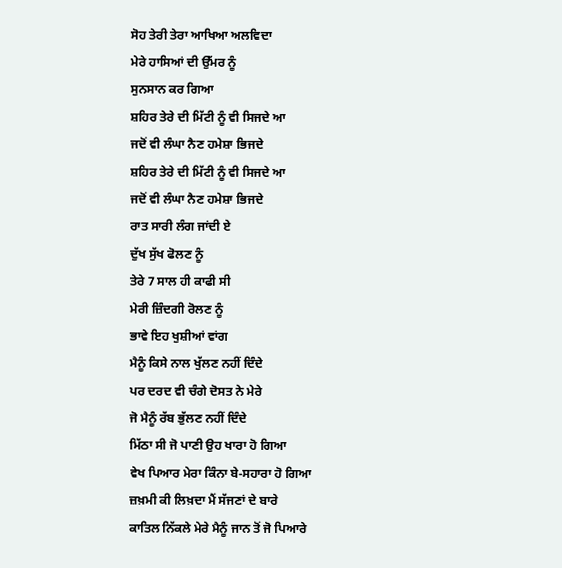ਸੋਹ ਤੇਰੀ ਤੇਰਾ ਆਖਿਆ ਅਲਵਿਦਾ
ਮੇਰੇ ਹਾਸਿਆਂ ਦੀ ਉੱਮਰ ਨੂੰ
ਸੁਨਸਾਨ ਕਰ ਗਿਆ
ਸ਼ਹਿਰ ਤੇਰੇ ਦੀ ਮਿੱਟੀ ਨੂੰ ਵੀ ਸਿਜਦੇ ਆ
ਜਦੋਂ ਵੀ ਲੰਘਾ ਨੈਣ ਹਮੇਸ਼ਾ ਭਿਜਦੇ
ਸ਼ਹਿਰ ਤੇਰੇ ਦੀ ਮਿੱਟੀ ਨੂੰ ਵੀ ਸਿਜਦੇ ਆ
ਜਦੋਂ ਵੀ ਲੰਘਾ ਨੈਣ ਹਮੇਸ਼ਾ ਭਿਜਦੇ
ਰਾਤ ਸਾਰੀ ਲੰਗ ਜਾਂਦੀ ਏ
ਦੁੱਖ ਸੁੱਖ ਫੋਲਣ ਨੂੰ
ਤੇਰੇ 7 ਸਾਲ ਹੀ ਕਾਫੀ ਸੀ
ਮੇਰੀ ਜ਼ਿੰਦਗੀ ਰੋਲਣ ਨੂੰ
ਭਾਵੇ ਇਹ ਖੁਸ਼ੀਆਂ ਵਾਂਗ
ਮੈਨੂੰ ਕਿਸੇ ਨਾਲ ਖੁੱਲਣ ਨਹੀਂ ਦਿੰਦੇ
ਪਰ ਦਰਦ ਵੀ ਚੰਗੇ ਦੋਸਤ ਨੇ ਮੇਰੇ
ਜੋ ਮੈਨੂੰ ਰੱਬ ਭੁੱਲਣ ਨਹੀਂ ਦਿੰਦੇ
ਮਿੱਠਾ ਸੀ ਜੋ ਪਾਣੀ ਉਹ ਖਾਰਾ ਹੋ ਗਿਆ
ਵੇਖ ਪਿਆਰ ਮੇਰਾ ਕਿੰਨਾ ਬੇ-ਸਹਾਰਾ ਹੋ ਗਿਆ
ਜ਼ਖ਼ਮੀ ਕੀ ਲਿਖ਼ਦਾ ਮੈਂ ਸੱਜਣਾਂ ਦੇ ਬਾਰੇ
ਕਾਤਿਲ ਨਿੱਕਲੇ ਮੇਰੇ ਮੈਨੂੰ ਜਾਨ ਤੋਂ ਜੋ ਪਿਆਰੇ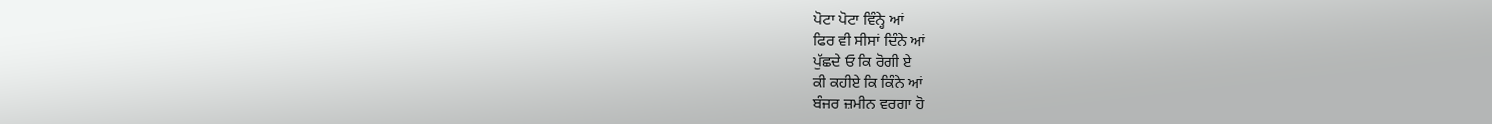ਪੋਟਾ ਪੋਟਾ ਵਿੰਨ੍ਹੇ ਆਂ
ਫਿਰ ਵੀ ਸੀਸਾਂ ਦਿੰਨੇ ਆਂ
ਪੁੱਛਦੇ ਓ ਕਿ ਰੋਗੀ ਏ
ਕੀ ਕਹੀਏ ਕਿ ਕਿੰਨੇ ਆਂ
ਬੰਜਰ ਜ਼ਮੀਨ ਵਰਗਾ ਹੋ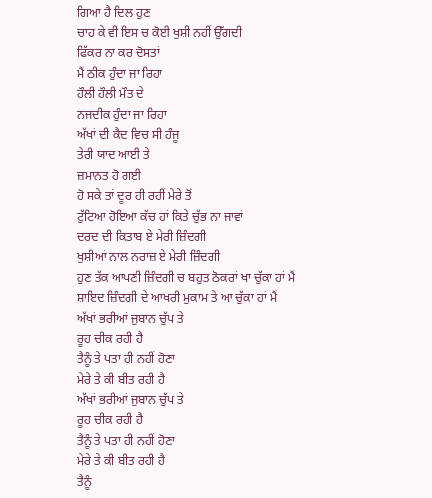ਗਿਆ ਹੈ ਦਿਲ ਹੁਣ
ਚਾਹ ਕੇ ਵੀ ਇਸ ਚ ਕੋਈ ਖੁਸ਼ੀ ਨਹੀਂ ਉੱਗਦੀ
ਫਿੱਕਰ ਨਾ ਕਰ ਦੋਸਤਾਂ
ਮੈਂ ਠੀਕ ਹੁੰਦਾ ਜਾ ਰਿਹਾ
ਹੌਲੀ ਹੌਲੀ ਮੌਤ ਦੇ
ਨਜਦੀਕ ਹੁੰਦਾ ਜਾ ਰਿਹਾ
ਅੱਖਾਂ ਦੀ ਕੈਦ ਵਿਚ ਸੀ ਹੰਜੂ
ਤੇਰੀ ਯਾਦ ਆਈ ਤੇ
ਜ਼ਮਾਨਤ ਹੋ ਗਈ
ਹੋ ਸਕੇ ਤਾਂ ਦੂਰ ਹੀ ਰਹੀਂ ਮੇਰੇ ਤੋਂ
ਟੁੱਟਿਆ ਹੋਇਆ ਕੱਚ ਹਾਂ ਕਿਤੇ ਚੁੱਭ ਨਾ ਜਾਵਾਂ
ਦਰਦ ਦੀ ਕਿਤਾਬ ਏ ਮੇਰੀ ਜ਼ਿੰਦਗੀ
ਖੁਸ਼ੀਆਂ ਨਾਲ ਨਰਾਜ਼ ਏ ਮੇਰੀ ਜ਼ਿੰਦਗੀ
ਹੁਣ ਤੱਕ ਆਪਣੀ ਜ਼ਿੰਦਗੀ ਚ ਬਹੁਤ ਠੋਕਰਾਂ ਖਾ ਚੁੱਕਾ ਹਾਂ ਮੈਂ
ਸ਼ਾਇਦ ਜ਼ਿੰਦਗੀ ਦੇ ਆਖਰੀ ਮੁਕਾਮ ਤੇ ਆ ਚੁੱਕਾ ਹਾਂ ਮੈਂ
ਅੱਖਾਂ ਭਰੀਆਂ ਜੁਬਾਨ ਚੁੱਪ ਤੇ
ਰੂਹ ਚੀਕ ਰਹੀ ਹੈ
ਤੈਨੂੰ ਤੇ ਪਤਾ ਹੀ ਨਹੀਂ ਹੋਣਾ
ਮੇਰੇ ਤੇ ਕੀ ਬੀਤ ਰਹੀ ਹੈ
ਅੱਖਾਂ ਭਰੀਆਂ ਜੁਬਾਨ ਚੁੱਪ ਤੇ
ਰੂਹ ਚੀਕ ਰਹੀ ਹੈ
ਤੈਨੂੰ ਤੇ ਪਤਾ ਹੀ ਨਹੀਂ ਹੋਣਾ
ਮੇਰੇ ਤੇ ਕੀ ਬੀਤ ਰਹੀ ਹੈ
ਤੈਨੂੰ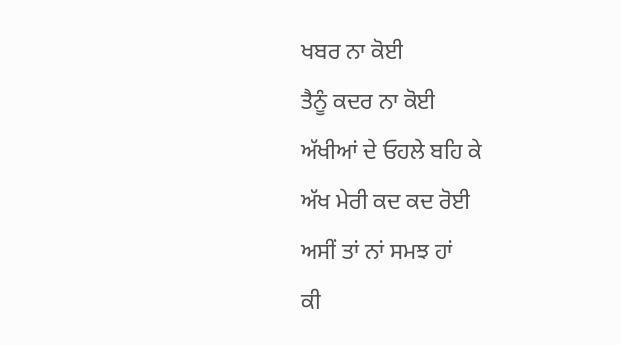ਖਬਰ ਨਾ ਕੋਈ
ਤੈਨੂੰ ਕਦਰ ਨਾ ਕੋਈ
ਅੱਖੀਆਂ ਦੇ ਓਹਲੇ ਬਹਿ ਕੇ
ਅੱਖ ਮੇਰੀ ਕਦ ਕਦ ਰੋਈ
ਅਸੀਂ ਤਾਂ ਨਾਂ ਸਮਝ ਹਾਂ
ਕੀ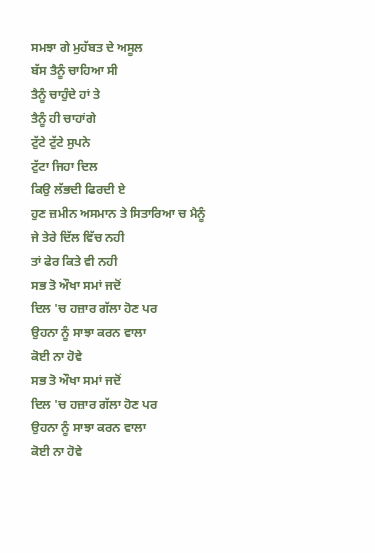ਸਮਝਾ ਗੇ ਮੁਹੱਬਤ ਦੇ ਅਸੂਲ
ਬੱਸ ਤੈਨੂੰ ਚਾਹਿਆ ਸੀ
ਤੈਨੂੰ ਚਾਹੁੰਦੇ ਹਾਂ ਤੇ
ਤੈਨੂੰ ਹੀ ਚਾਹਾਂਗੇ
ਟੁੱਟੇ ਟੁੱਟੇ ਸੁਪਨੇ
ਟੁੱਟਾ ਜਿਹਾ ਦਿਲ
ਕਿਉ ਲੱਭਦੀ ਫਿਰਦੀ ਏ
ਹੁਣ ਜ਼ਮੀਨ ਅਸਮਾਨ ਤੇ ਸਿਤਾਰਿਆ ਚ ਮੈਨੂੰ
ਜੇ ਤੇਰੇ ਦਿੱਲ ਵਿੱਚ ਨਹੀ
ਤਾਂ ਫੇਰ ਕਿਤੇ ਵੀ ਨਹੀ
ਸਭ ਤੋ ਔਖਾ ਸਮਾਂ ਜਦੋਂ
ਦਿਲ 'ਚ ਹਜ਼ਾਰ ਗੱਲਾ ਹੋਣ ਪਰ
ਉਹਨਾ ਨੂੰ ਸਾਝਾ ਕਰਨ ਵਾਲਾ
ਕੋਈ ਨਾ ਹੋਵੇ
ਸਭ ਤੋ ਔਖਾ ਸਮਾਂ ਜਦੋਂ
ਦਿਲ 'ਚ ਹਜ਼ਾਰ ਗੱਲਾ ਹੋਣ ਪਰ
ਉਹਨਾ ਨੂੰ ਸਾਝਾ ਕਰਨ ਵਾਲਾ
ਕੋਈ ਨਾ ਹੋਵੇ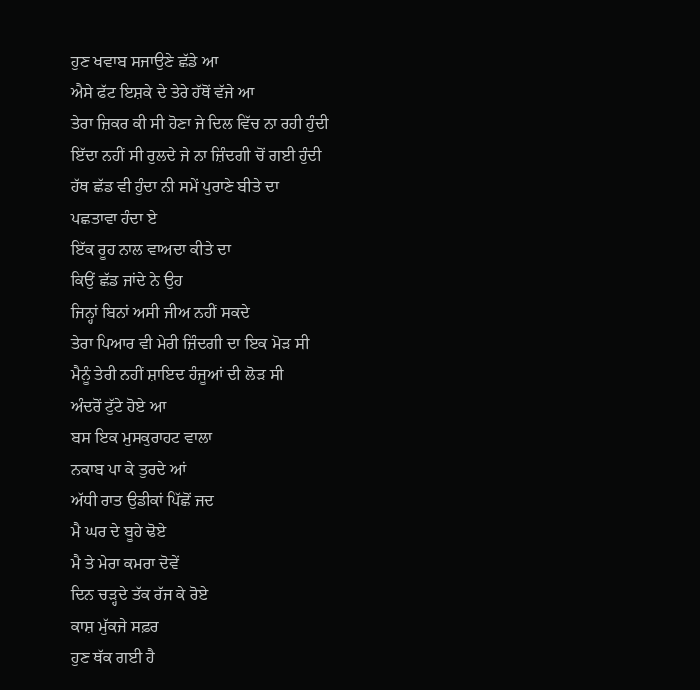ਹੁਣ ਖਵਾਬ ਸਜਾਉਣੇ ਛੱਡੇ ਆ
ਐਸੇ ਫੱਟ ਇਸ਼ਕੇ ਦੇ ਤੇਰੇ ਹੱਥੋਂ ਵੱਜੇ ਆ
ਤੇਰਾ ਜ਼ਿਕਰ ਕੀ ਸੀ ਹੋਣਾ ਜੇ ਦਿਲ ਵਿੱਚ ਨਾ ਰਹੀ ਹੁੰਦੀ
ਇੱਦਾ ਨਹੀਂ ਸੀ ਰੁਲਦੇ ਜੇ ਨਾ ਜ਼ਿੰਦਗੀ ਚੋਂ ਗਈ ਹੁੰਦੀ
ਹੱਥ ਛੱਡ ਵੀ ਹੁੰਦਾ ਨੀ ਸਮੇਂ ਪੁਰਾਣੇ ਬੀਤੇ ਦਾ
ਪਛਤਾਵਾ ਹੰਦਾ ਏ
ਇੱਕ ਰੂਹ ਨਾਲ ਵਾਅਦਾ ਕੀਤੇ ਦਾ
ਕਿਉਂ ਛੱਡ ਜਾਂਦੇ ਨੇ ਉਹ
ਜਿਨ੍ਹਾਂ ਬਿਨਾਂ ਅਸੀ ਜੀਅ ਨਹੀਂ ਸਕਦੇ
ਤੇਰਾ ਪਿਆਰ ਵੀ ਮੇਰੀ ਜ਼ਿੰਦਗੀ ਦਾ ਇਕ ਮੋੜ ਸੀ
ਮੈਨੂੰ ਤੇਰੀ ਨਹੀਂ ਸ਼ਾਇਦ ਹੰਜੂਆਂ ਦੀ ਲੋੜ ਸੀ
ਅੰਦਰੋਂ ਟੁੱਟੇ ਹੋਏ ਆ
ਬਸ ਇਕ ਮੁਸਕੁਰਾਹਟ ਵਾਲਾ
ਨਕਾਬ ਪਾ ਕੇ ਤੁਰਦੇ ਆਂ
ਅੱਧੀ ਰਾਤ ਉਡੀਕਾਂ ਪਿੱਛੋਂ ਜਦ
ਮੈ ਘਰ ਦੇ ਬੂਹੇ ਢੋਏ
ਮੈ ਤੇ ਮੇਰਾ ਕਮਰਾ ਦੋਵੇਂ
ਦਿਨ ਚੜ੍ਹਦੇ ਤੱਕ ਰੱਜ ਕੇ ਰੋਏ
ਕਾਸ਼ ਮੁੱਕਜੇ ਸਫ਼ਰ
ਹੁਣ ਥੱਕ ਗਈ ਹੈ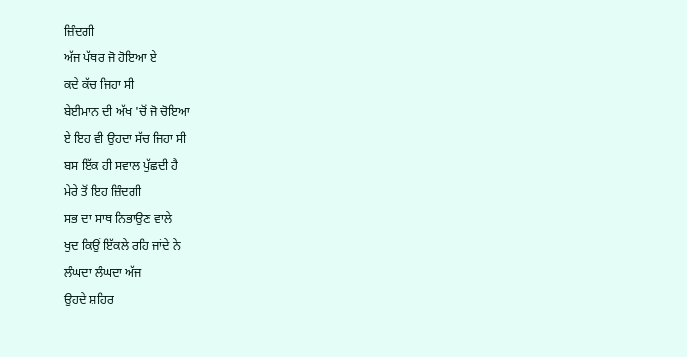ਜ਼ਿੰਦਗੀ
ਅੱਜ ਪੱਥਰ ਜੋ ਹੋਇਆ ਏ
ਕਦੇ ਕੱਚ ਜਿਹਾ ਸੀ
ਬੇਈਮਾਨ ਦੀ ਅੱਖ 'ਚੋਂ ਜੋ ਚੋਇਆ
ਏ ਇਹ ਵੀ ਉਹਦਾ ਸੱਚ ਜਿਹਾ ਸੀ
ਬਸ ਇੱਕ ਹੀ ਸਵਾਲ ਪੁੱਛਦੀ ਹੈ
ਮੇਰੇ ਤੋਂ ਇਹ ਜ਼ਿੰਦਗੀ
ਸਭ ਦਾ ਸਾਥ ਨਿਭਾਉਣ ਵਾਲੇ
ਖੁਦ ਕਿਉਂ ਇੱਕਲੇ ਰਹਿ ਜਾਂਦੇ ਨੇ
ਲੰਘਦਾ ਲੰਘਦਾ ਅੱਜ
ਉਹਦੇ ਸ਼ਹਿਰ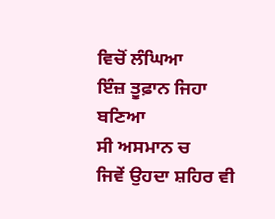ਵਿਚੋਂ ਲੰਘਿਆ
ਇੰਜ਼ ਤੂਫ਼ਾਨ ਜਿਹਾ ਬਣਿਆ
ਸੀ ਅਸਮਾਨ ਚ
ਜਿਵੇਂ ਉਹਦਾ ਸ਼ਹਿਰ ਵੀ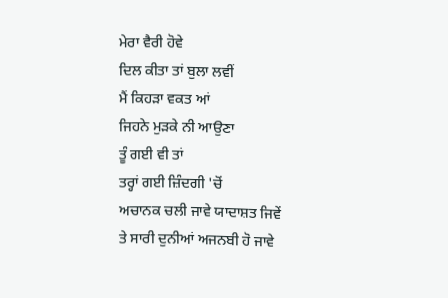ਮੇਰਾ ਵੈਰੀ ਹੋਵੇ
ਦਿਲ ਕੀਤਾ ਤਾਂ ਬੁਲਾ ਲਵੀਂ
ਮੈਂ ਕਿਹੜਾ ਵਕਤ ਆਂ
ਜਿਹਨੇ ਮੁੜਕੇ ਨੀ ਆਉਣਾ
ਤੂੰ ਗਈ ਵੀ ਤਾਂ
ਤਰ੍ਹਾਂ ਗਈ ਜ਼ਿੰਦਗੀ 'ਚੋਂ
ਅਚਾਨਕ ਚਲੀ ਜਾਵੇ ਯਾਦਾਸ਼ਤ ਜਿਵੇਂ
ਤੇ ਸਾਰੀ ਦੁਨੀਆਂ ਅਜਨਬੀ ਹੋ ਜਾਵੇ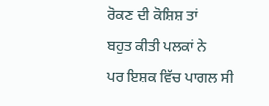ਰੋਕਣ ਦੀ ਕੋਸ਼ਿਸ਼ ਤਾਂ
ਬਹੁਤ ਕੀਤੀ ਪਲਕਾਂ ਨੇ
ਪਰ ਇਸ਼ਕ ਵਿੱਚ ਪਾਗਲ ਸੀ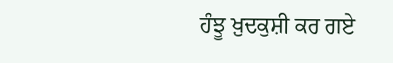ਹੰਝੂ ਖ਼ੁਦਕੁਸ਼ੀ ਕਰ ਗਏ